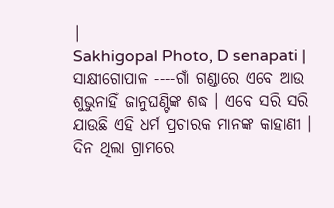|
Sakhigopal Photo, D senapati |
ସାକ୍ଷୀଗୋପାଳ ----ଗାଁ ଗଣ୍ଡାରେ ଏବେ ଆଉ ଶୁଭୁନାହିଁ ଜାନୁଘଣ୍ଟିଙ୍କ ଶଦ୍ଧ । ଏବେ ସରି ସରି ଯାଉଛି ଏହି ଧର୍ମ ପ୍ରଚାରକ ମାନଙ୍କ କାହାଣୀ । ଦିନ ଥିଲା ଗ୍ରାମରେ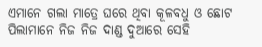ଏମାନେ ଗଲା ମାତ୍ରେ ଘରେ ଥିବା କୂଳବଧୁ ଓ ଛୋଟ ପିଲାମାନେ ନିଜ ନିଜ ଦାଣ୍ଡ ଦୁଆରେ ସେହି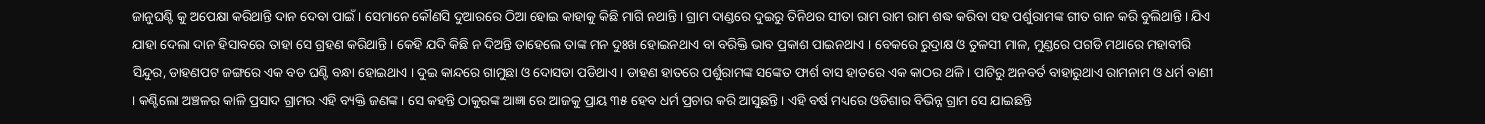ଜାନୁଘଣ୍ଟି କୁ ଅପେକ୍ଷା କରିଥାନ୍ତି ଦାନ ଦେବା ପାଇଁ । ସେମାନେ କୌଣସି ଦୁଆରରେ ଠିଆ ହୋଇ କାହାକୁ କିଛି ମାଗି ନଥାନ୍ତି । ଗ୍ରାମ ଦାଣ୍ଡରେ ଦୁଇରୁ ତିନିଥର ସୀତା ରାମ ରାମ ରାମ ଶଦ୍ଧ କରିବା ସହ ପର୍ଶୁରାମଙ୍କ ଗୀତ ଗାନ କରି ବୁଲିଥାନ୍ତି । ଯିଏ ଯାହା ଦେଲା ଦାନ ହିସାବରେ ତାହା ସେ ଗ୍ରହଣ କରିଥାନ୍ତି । କେହି ଯଦି କିଛି ନ ଦିଅନ୍ତି ତାହେଲେ ତାଙ୍କ ମନ ଦୁଃଖ ହୋଇନଥାଏ ବା ବରିକ୍ତି ଭାବ ପ୍ରକାଶ ପାଇନଥାଏ । ବେକରେ ରୁଦ୍ରାକ୍ଷ ଓ ତୁଳସୀ ମାଳ, ମୁଣ୍ଡରେ ପଗଡି ମଥାରେ ମହାବୀରି ସିନ୍ଦୁର, ଡାହଣପଟ ଜଙ୍ଗରେ ଏକ ବଡ ଘଣ୍ଟି ବନ୍ଧା ହୋଇଥାଏ । ଦୁଇ କାନ୍ଦରେ ଗାମୁଛା ଓ ଦୋସଡା ପଡିଥାଏ । ଡାହଣ ହାତରେ ପର୍ଶୁରାମଙ୍କ ସଙ୍କେତ ଫାର୍ଶ ବାସ ହାତରେ ଏକ କାଠର ଥଳି । ପାଟିରୁ ଅନବର୍ତ ବାହାରୁଥାଏ ରାମନାମ ଓ ଧର୍ମ ବାଣୀ । କଣ୍ଟିଲୋ ଅଞ୍ଚଳର କାଳି ପ୍ରସାଦ ଗ୍ରାମର ଏହି ବ୍ୟକ୍ତି ଜଣଙ୍କ । ସେ କହନ୍ତି ଠାକୁରଙ୍କ ଆଜ୍ଞା ରେ ଆଜକୁ ପ୍ରାୟ ୩୫ ହେବ ଧର୍ମ ପ୍ରଚାର କରି ଆସୁଛନ୍ତି । ଏହି ବର୍ଷ ମଧ୍ୟରେ ଓଡିଶାର ବିଭିନ୍ନ ଗ୍ରାମ ସେ ଯାଇଛନ୍ତି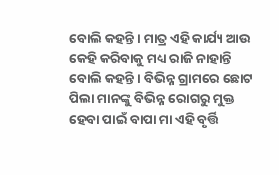ବୋଲି କହନ୍ତି । ମାତ୍ର ଏହି କାର୍ଯ୍ୟ ଆଉ କେହି କରିବାକୁ ମଧ୍ୟ ରାଜି ନାହାନ୍ତି ବୋଲି କହନ୍ତି । ବିଭିନ୍ନ ଗ୍ରାମରେ ଛୋଟ ପିଲା ମାନଙ୍କୁ ବିଭିନ୍ନ ରୋଗରୁ ମୁକ୍ତ ହେବା ପାଇଁ ବାପା ମା ଏହି ବୃର୍ତ୍ତି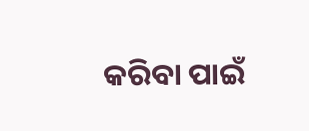କରିବା ପାଇଁ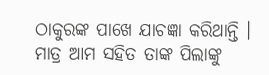ଠାକୁରଙ୍କ ପାଖେ ଯାଚଜ୍ଞା କରିଥାନ୍ତି । ମାତ୍ର ଆମ ସହିତ ତାଙ୍କ ପିଲାଙ୍କୁ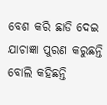ବେଶ କରି ଛାଡି ଦେଇ ଯାଚାଜ୍ଞା ପୁରଣ କରୁଛନ୍ତି ବୋଲି କହିଛନ୍ତି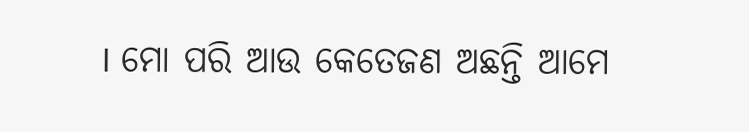। ମୋ ପରି ଆଉ କେତେଜଣ ଅଛନ୍ତି ଆମେ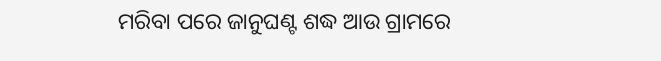ମରିବା ପରେ ଜାନୁଘଣ୍ଟ ଶଦ୍ଧ ଆଉ ଗ୍ରାମରେ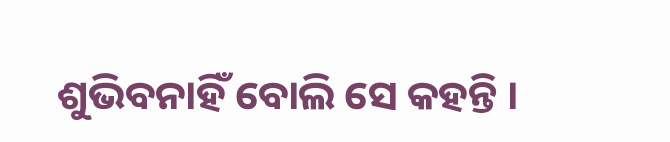ଶୁଭିବନାହିଁ ବୋଲି ସେ କହନ୍ତି ।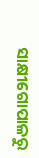ସାକ୍ଷୀଗୋପାଳରୁ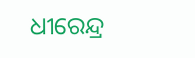ଧୀରେନ୍ଦ୍ର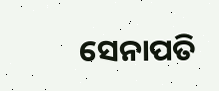ସେନାପତି